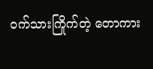ဝက်သားကြိုက်တဲ့ တောကား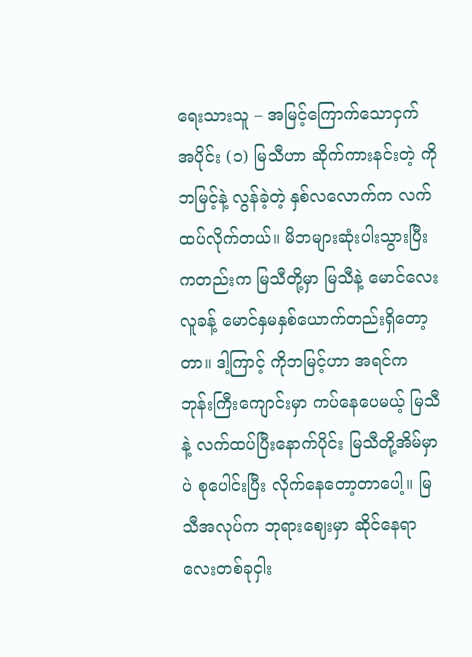ရေးသားသူ – အမြင့်ကြောက်သောငှက် အပိုင်း (၁) မြသီဟာ ဆိုက်ကားနင်းတဲ့ ကိုဘမြင့်နဲ့ လွန်ခဲ့တဲ့ နှစ်လလောက်က လက်ထပ်လိုက်တယ်။ မိဘများဆုံးပါးသွားပြီးကတည်းက မြသီတို့မှာ မြသီနဲ့ မောင်လေးလူခန့် မောင်နှမနှစ်ယောက်တည်းရှိတော့တာ။ ဒါ့ကြာင့် ကိုဘမြင့်ဟာ အရင်က ဘုန်းကြီးကျောင်းမှာ ကပ်နေပေမယ့် မြသီနဲ့ လက်ထပ်ပြီးနောက်ပိုင်း မြသီတို့အိမ်မှာပဲ စုပေါင်းပြီး လိုက်နေတော့တာပေါ့။ မြသီအလုပ်က ဘုရားဈေးမှာ ဆိုင်နေရာလေးတစ်ခုငှါး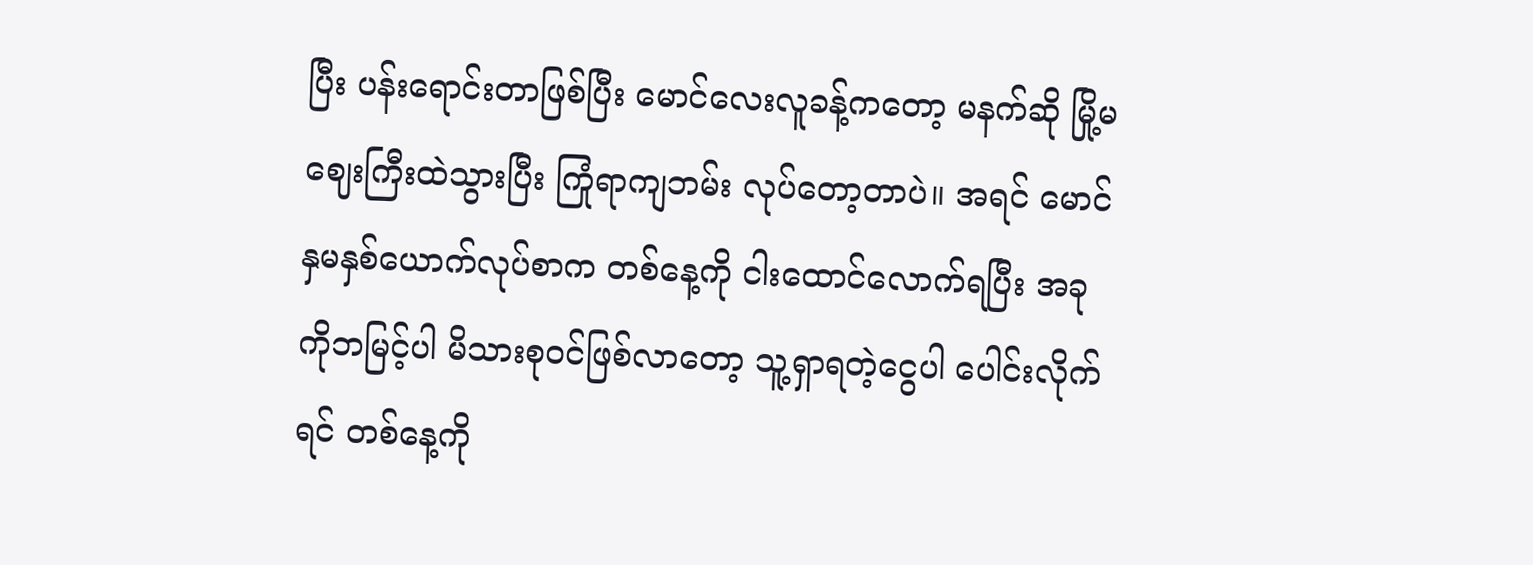ပြီး ပန်းရောင်းတာဖြစ်ပြီး မောင်လေးလူခန့်ကတော့ မနက်ဆို မြို့မဈေးကြီးထဲသွားပြီး ကြုံရာကျဘမ်း လုပ်တော့တာပဲ။ အရင် မောင်နှမနှစ်ယောက်လုပ်စာက တစ်နေ့ကို ငါးထောင်လောက်ရပြီး အခု ကိုဘမြင့်ပါ မိသားစုဝင်ဖြစ်လာတော့ သူ့ရှာရတဲ့ငွေပါ ပေါင်းလိုက်ရင် တစ်နေ့ကို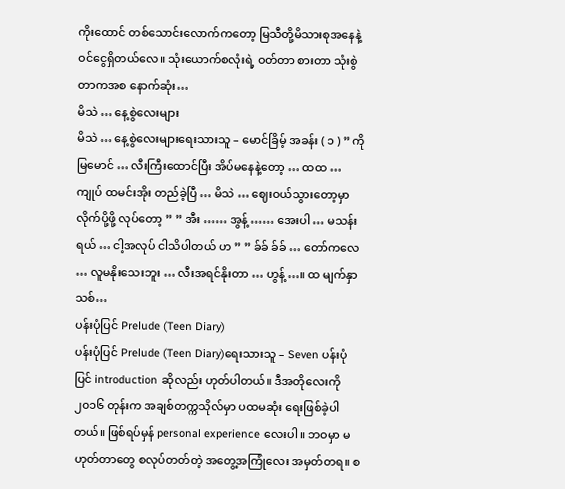ကိုးထောင် တစ်သောင်းလောက်ကတော့ မြသီတို့မိသားစုအနေနဲ့ ဝင်ငွေရှိတယ်လေ။ သုံးယောက်စလုံးရဲ့ ဝတ်တာ စားတာ သုံးစွဲတာကအစ နောက်ဆုံး…
မိသဲ … နေ့စွဲလေးများ
မိသဲ … နေ့စွဲလေးများရေးသားသူ – မောင်ခြိမ့် အခန်း ( ၁ ) ” ကို မြမောင် … လီးကြီးထောင်ပြီး အိပ်မနေနဲ့တော့ … ထထ … ကျုပ် ထမင်းအိုး တည်ခဲ့ပြီ … မိသဲ … ဈေးဝယ်သွားတော့မှာ လိုက်ပို့ဖို့ လုပ်တော့ ” ” အီး …… အွန့် …… အေးပါ … မသန်းရယ် … ငါ့အလုပ် ငါသိပါတယ် ဟ ” ” ခ်ခ် ခ်ခ် … တော်ကလေ … လူမနိုးသေးဘူး … လီးအရင်နိုးတာ … ဟွန့် …။ ထ မျက်နှာသစ်…
ပန်းပုံပြင် Prelude (Teen Diary)
ပန်းပုံပြင် Prelude (Teen Diary)ရေးသားသူ – Seven ပန်းပုံပြင် introduction ဆိုလည်း ဟုတ်ပါတယ်။ ဒီအတိုလေးကို ၂၀၁၆ တုန်းက အချစ်တက္ကသိုလ်မှာ ပထမဆုံး ရေးဖြစ်ခဲ့ပါတယ်။ ဖြစ်ရပ်မှန် personal experience လေးပါ။ ဘဝမှာ မဟုတ်တာတွေ စလုပ်တတ်တဲ့ အတွေ့အကြုံလေး အမှတ်တရ။ စ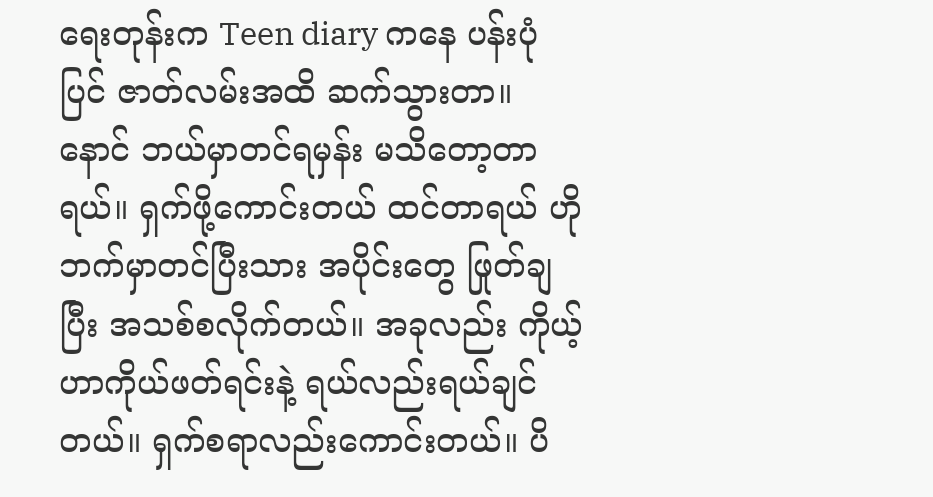ရေးတုန်းက Teen diary ကနေ ပန်းပုံပြင် ဇာတ်လမ်းအထိ ဆက်သွားတာ။ နောင် ဘယ်မှာတင်ရမှန်း မသိတော့တာရယ်။ ရှက်ဖို့ကောင်းတယ် ထင်တာရယ် ဟိုဘက်မှာတင်ပြီးသား အပိုင်းတွေ ဖြုတ်ချပြီး အသစ်စလိုက်တယ်။ အခုလည်း ကိုယ့်ဟာကိုယ်ဖတ်ရင်းနဲ့ ရယ်လည်းရယ်ချင်တယ်။ ရှက်စရာလည်းကောင်းတယ်။ ပိ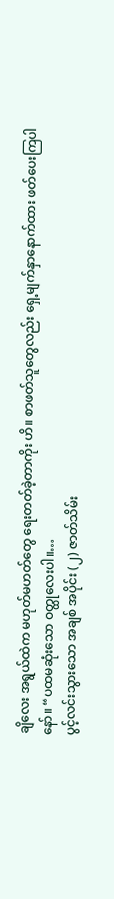ချိလေး အရွယ်ထဲက မဟုတ်မဟတ်တွေ ရေးတတ်ခဲ့တာကိုး ဟိ။ စာဖတ်သူတွေလည်း ရှေ့မျက်နှာနောက်ထား ဖတ်ပေးကြပါနော်။ “ပထမဆုံးသော ဝတ္ထုလေးပါ။…
ပွင့်လင်းသွားသော အချစ် အပိုင်း (၂) ဇာတ်သိမ်း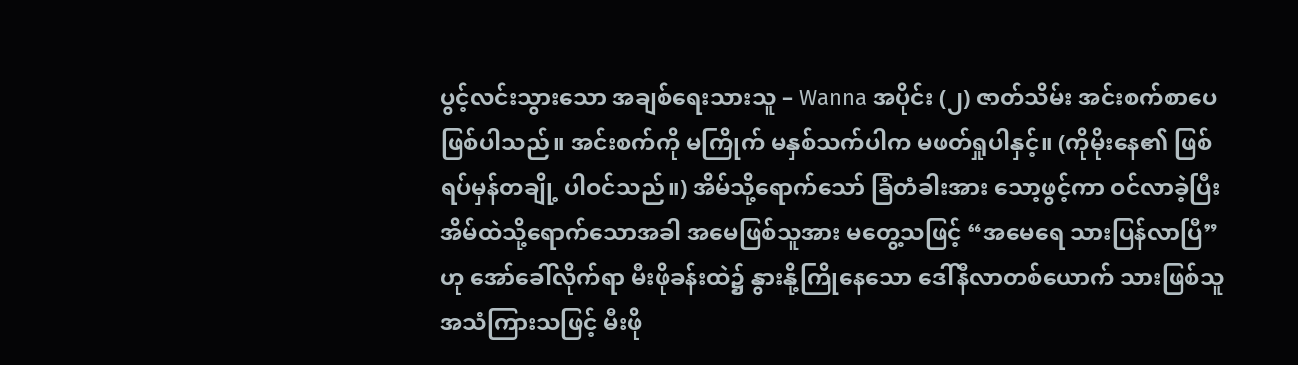ပွင့်လင်းသွားသော အချစ်ရေးသားသူ – Wanna အပိုင်း (၂) ဇာတ်သိမ်း အင်းစက်စာပေ ဖြစ်ပါသည်။ အင်းစက်ကို မကြိုက် မနှစ်သက်ပါက မဖတ်ရှုပါနှင့်။ (ကိုမိုးနေ၏ ဖြစ်ရပ်မှန်တချို့ ပါဝင်သည်။) အိမ်သို့ရောက်သော် ခြံတံခါးအား သော့ဖွင့်ကာ ဝင်လာခဲ့ပြီး အိမ်ထဲသို့ရောက်သောအခါ အမေဖြစ်သူအား မတွေ့သဖြင့် “အမေရေ သားပြန်လာပြီ” ဟု အော်ခေါ်လိုက်ရာ မီးဖိုခန်းထဲ၌ နွားနို့ကြိုနေသော ဒေါ်နီလာတစ်ယောက် သားဖြစ်သူ အသံကြားသဖြင့် မီးဖို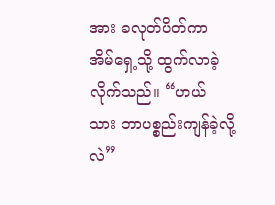အား ခလုတ်ပိတ်ကာ အိမ်ရှေ့သို့ ထွက်လာခဲ့လိုက်သည်။ “ဟယ် သား ဘာပစ္စည်းကျန်ခဲ့လို့လဲ”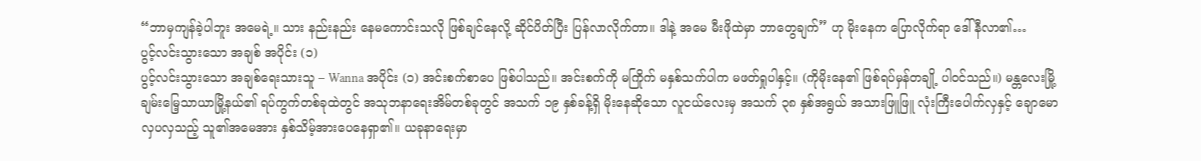“ဘာမှကျန်ခဲ့ပါဘူး အမေရဲ့။ သား နည်းနည်း နေမကောင်းသလို ဖြစ်ချင်နေလို့ ဆိုင်ပိတ်ပြီး ပြန်လာလိုက်တာ။ ဒါနဲ့ အမေ မီးဖိုထဲမှာ ဘာတွေချက်” ဟု မိုးနေက ပြောလိုက်ရာ ဒေါ်နီလာ၏…
ပွင့်လင်းသွားသော အချစ် အပိုင်း (၁)
ပွင့်လင်းသွားသော အချစ်ရေးသားသူ – Wanna အပိုင်း (၁) အင်းစက်စာပေ ဖြစ်ပါသည်။ အင်းစက်ကို မကြိုက် မနှစ်သက်ပါက မဖတ်ရှုပါနှင့်။ (ကိုမိုးနေ၏ ဖြစ်ရပ်မှန်တချို့ ပါဝင်သည်။) မန္တလေးမြို့ ချမ်းမြေ့သာယာမြို့နယ်၏ ရပ်ကွက်တစ်ခုထဲတွင် အသုဘနာရေးအိမ်တစ်ခုတွင် အသက် ၁၉ နှစ်ခန့်ရှိ မိုးနေဆိုသော လူငယ်လေးမှ အသက် ၃၈ နှစ်အရွယ် အသားဖြူဖြူ လုံးကြီးပေါက်လှနှင့် ချောမောလှပလှသည့် သူ၏အမေအား နှစ်သိမ့်အားပေနေရှာ၏။ ယခုနာရေးမှာ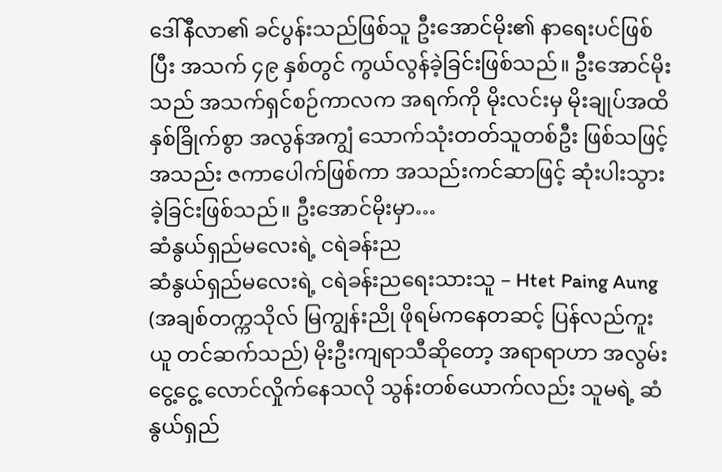ဒေါ်နီလာ၏ ခင်ပွန်းသည်ဖြစ်သူ ဦးအောင်မိုး၏ နာရေးပင်ဖြစ်ပြီး အသက် ၄၉ နှစ်တွင် ကွယ်လွန်ခဲ့ခြင်းဖြစ်သည်။ ဦးအောင်မိုးသည် အသက်ရှင်စဉ်ကာလက အရက်ကို မိုးလင်းမှ မိုးချုပ်အထိ နှစ်ခြိုက်စွာ အလွန်အကျွံ သောက်သုံးတတ်သူတစ်ဦး ဖြစ်သဖြင့် အသည်း ဇကာပေါက်ဖြစ်ကာ အသည်းကင်ဆာဖြင့် ဆုံးပါးသွားခဲ့ခြင်းဖြစ်သည်။ ဦးအောင်မိုးမှာ…
ဆံနွယ်ရှည်မလေးရဲ့ ငရဲခန်းည
ဆံနွယ်ရှည်မလေးရဲ့ ငရဲခန်းညရေးသားသူ – Htet Paing Aung (အချစ်တက္ကသိုလ် မြကျွန်းညို ဖိုရမ်ကနေတဆင့် ပြန်လည်ကူးယူ တင်ဆက်သည်) မိုးဦးကျရာသီဆိုတော့ အရာရာဟာ အလွမ်းငွေ့ငွေ့ လောင်လှိုက်နေသလို သွန်းတစ်ယောက်လည်း သူမရဲ့ ဆံနွယ်ရှည်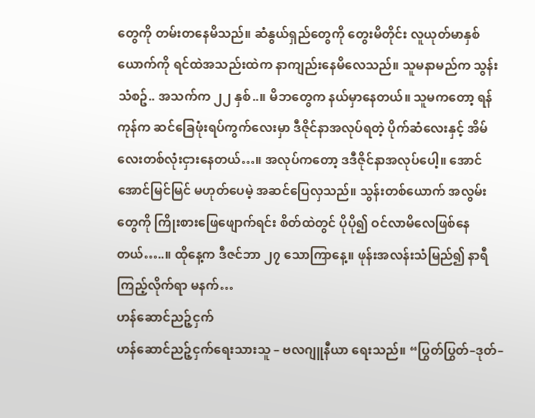တွေကို တမ်းတနေမိသည်။ ဆံနွယ်ရှည်တွေကို တွေးမိတိုင်း လူယုတ်မာနှစ်ယောက်ကို ရင်ထဲအသည်းထဲက နာကျည်းနေမိလေသည်။ သူမနာမည်က သွန်းသံစဥ်.. အသက်က ၂၂ နှစ်..။ မိဘတွေက နယ်မှာနေတယ်။ သူမကတော့ ရန်ကုန်က ဆင်ခြေဖုံးရပ်ကွက်လေးမှာ ဒီဇိုင်နာအလုပ်ရတဲ့ ပိုက်ဆံလေးနှင့် အိမ်လေးတစ်လုံးငှားနေတယ်…။ အလုပ်ကတော့ ဒဒီဇိုင်နာအလုပ်ပေါ့။ အောင်အောင်မြင်မြင် မဟုတ်ပေမဲ့ အဆင်ပြေလှသည်။ သွန်းတစ်ယောက် အလွမ်းတွေကို ကြိုးစားဖြေဖျောက်ရင်း စိတ်ထဲတွင် ပိုပို၍ ဝင်လာမိလေဖြစ်နေတယ်…..။ ထိုနေ့က ဒီဇင်ဘာ ၂၇ သောကြာနေ့။ ဖုန်းအလန်းသံမြည်၍ နာရီကြည့်လိုက်ရာ မနက်…
ဟန်ဆောင်ညဉ့်ငှက်
ဟန်ဆောင်ညဉ့်ငှက်ရေးသားသူ – ဗလဂျူနီယာ ရေးသည်။ “ပြွတ်ပြွတ်–ဒုတ်–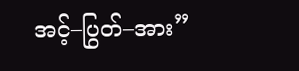အင့်–ပြွတ်–အား”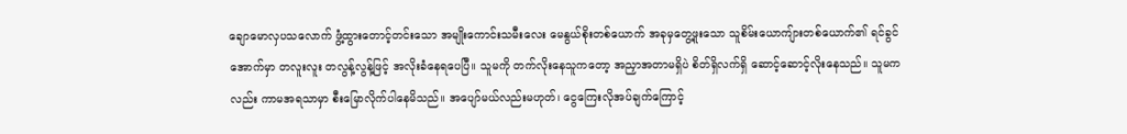ချောမောလှပသလောက် ဖွံ့ထွားတောင့်တင်းသော အမျိုးကောင်းသမီးလေး မေနွယ်စိုးတစ်ယောက် အခုမှတွေ့ဖူးသော သူစိမ်းယောကျ်ားတစ်ယောက်၏ ရင်ခွင်အောက်မှာ တလူးလူး တလွန့်လွန့်ဖြင့် အလိုးခံနေရပေပြီ။ သူမကို တက်လိုးနေသူကတော့ အညှာအတာမရှိပဲ စိတ်ရှိလက်ရှိ ဆောင့်ဆောင့်လိုးနေသည်။ သူမကလည်း ကာမအရသာမှာ စီးမြောလိုက်ပါနေမိသည်။ အပျော်မယ်လည်းမဟုတ်၊ ငွေကြေးလိုအပ်ချက်ကြောင့်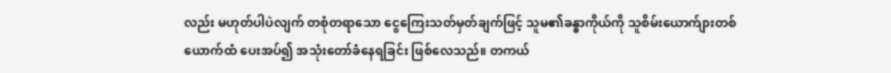လည်း မဟုတ်ပါပဲလျက် တစုံတရာသော ငွေကြေးသတ်မှတ်ချက်ဖြင့် သူမ၏ခန္ဓာကိုယ်ကို သူစိမ်းယောက်ျားတစ်ယောက်ထံ ပေးအပ်၍ အသုံးတော်ခံနေရခြင်း ဖြစ်လေသည်။ တကယ်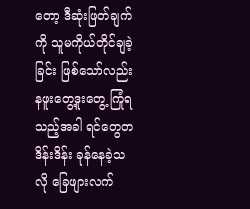တော့ ဒီဆုံးဖြတ်ချက်ကို သူမကိုယ်တိုင်ချခဲ့ခြင်း ဖြစ်သော်လည်း နဖူးတွေ့ဒူးတွေ့ ကြုံရသည့်အခါ ရင်တွေတဒိန်းဒိန်း ခုန်နေခဲ့သလို ခြေဖျားလက်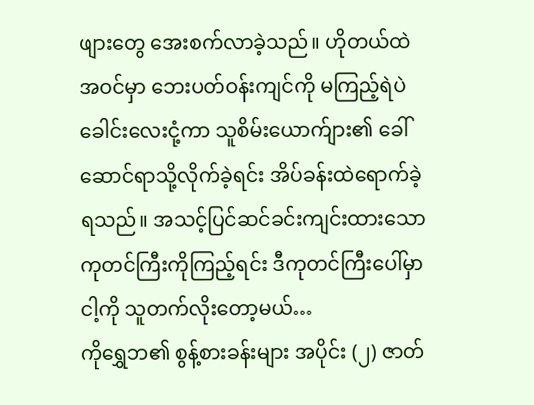ဖျားတွေ အေးစက်လာခဲ့သည်။ ဟိုတယ်ထဲအဝင်မှာ ဘေးပတ်ဝန်းကျင်ကို မကြည့်ရဲပဲ ခေါင်းလေးငုံ့ကာ သူစိမ်းယောက်ျား၏ ခေါ်ဆောင်ရာသို့လိုက်ခဲ့ရင်း အိပ်ခန်းထဲရောက်ခဲ့ရသည်။ အသင့်ပြင်ဆင်ခင်းကျင်းထားသော ကုတင်ကြီးကိုကြည့်ရင်း ဒီကုတင်ကြီးပေါ်မှာ ငါ့ကို သူတက်လိုးတော့မယ်…
ကိုရွှေဘ၏ စွန့်စားခန်းများ အပိုင်း (၂) ဇာတ်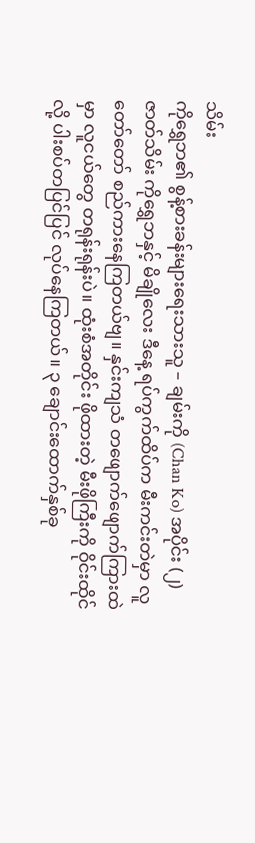သိမ်း
ကိုရွှေဘ၏ စွန့်စားခန်းများရေးသားသူ – ချမ်းကို (Chan Ko) အပိုင်း (၂) ဇာတ်သိမ်း ကိုရွှေဘနှင့် မိချိုလေး ဒီနေ့ ရပ်ကွက်ထိပ်က မီးကင်းတဲမှာ လူတော်တော် စည်ကားနေကြတယ်ဗျ။ နှင်းကျသံ တဖျောက်ဖျောက်ကြားထဲမှာ လူငယ်တွေ တရုန်းရုန်းပဲ။ ထုံးစံအတိုင်း ဖိုထားတဲ့ မီးဖိုကြီးကို ဝိုင်းထိုင်လို့ ပါးစပ်တပြင်ပြင် လုပ်နေကြတယ်။ ၃ ချောင်းထောက်နှစ်ခု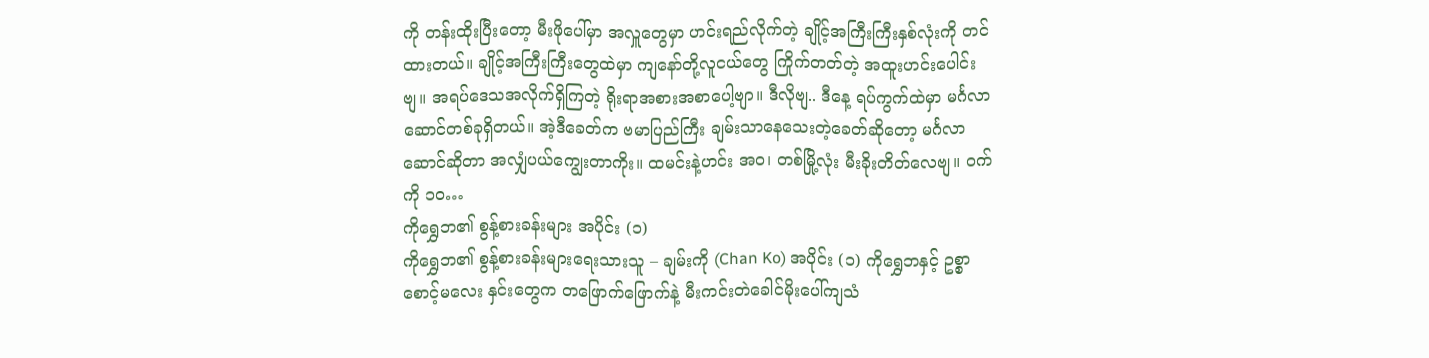ကို တန်းထိုးပြီးတော့ မီးဖိုပေါ်မှာ အလှူတွေမှာ ဟင်းရည်လိုက်တဲ့ ချိုင့်အကြီးကြီးနှစ်လုံးကို တင်ထားတယ်။ ချိုင့်အကြီးကြီးတွေထဲမှာ ကျနော်တို့လူငယ်တွေ ကြိုက်တတ်တဲ့ အထူးဟင်းပေါင်းဗျ။ အရပ်ဒေသအလိုက်ရှိကြတဲ့ ရိုးရာအစားအစာပေါ့ဗျာ။ ဒီလိုဗျ.. ဒီနေ့ ရပ်ကွက်ထဲမှာ မင်္ဂလာဆောင်တစ်ခုရှိတယ်။ အဲ့ဒီခေတ်က ဗမာပြည်ကြီး ချမ်းသာနေသေးတဲ့ခေတ်ဆိုတော့ မင်္ဂလာဆောင်ဆိုတာ အလျှံပယ်ကျွေးတာကိုး။ ထမင်းနဲ့ဟင်း အဝ၊ တစ်မြို့လုံး မီးခိုးတိတ်လေဗျ။ ဝက်ကို ၁၀…
ကိုရွှေဘ၏ စွန့်စားခန်းများ အပိုင်း (၁)
ကိုရွှေဘ၏ စွန့်စားခန်းများရေးသားသူ – ချမ်းကို (Chan Ko) အပိုင်း (၁) ကိုရွှေဘနှင့် ဥစ္စာစောင့်မလေး နှင်းတွေက တဖြောက်ဖြောက်နဲ့ မီးကင်းတဲခေါင်မိုးပေါ်ကျသံ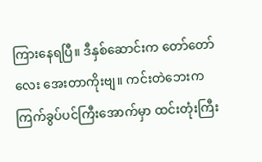ကြားနေရပြီ။ ဒီနှစ်ဆောင်းက တော်တော်လေး အေးတာကိုးဗျ။ ကင်းတဲဘေးက ကြက်ခွပ်ပင်ကြီးအောက်မှာ ထင်းတုံးကြီး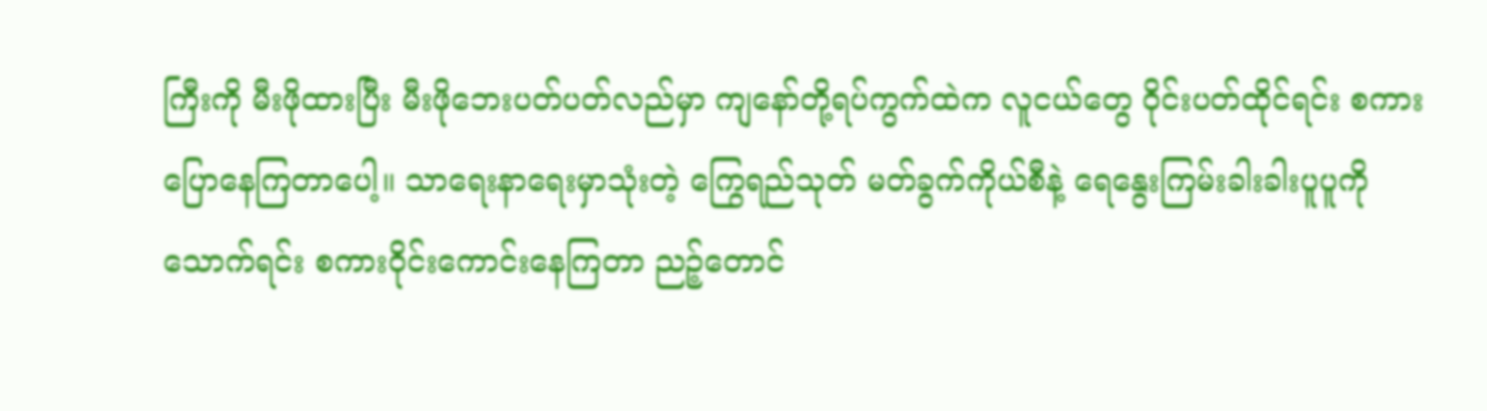ကြီးကို မီးဖိုထားပြီး မီးဖိုဘေးပတ်ပတ်လည်မှာ ကျနော်တို့ရပ်ကွက်ထဲက လူငယ်တွေ ဝိုင်းပတ်ထိုင်ရင်း စကားပြောနေကြတာပေါ့။ သာရေးနာရေးမှာသုံးတဲ့ ကြွေရည်သုတ် မတ်ခွက်ကိုယ်စီနဲ့ ရေနွေးကြမ်းခါးခါးပူပူကို သောက်ရင်း စကားဝိုင်းကောင်းနေကြတာ ညဉ့်တောင်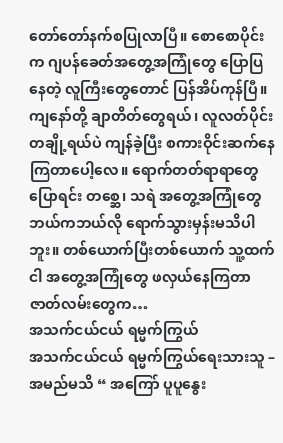တော်တော်နက်စပြုလာပြီ။ စောစောပိုင်းက ဂျပန်ခေတ်အတွေ့အကြုံတွေ ပြောပြနေတဲ့ လူကြီးတွေတောင် ပြန်အိပ်ကုန်ပြီ။ ကျနော်တို့ ချာတိတ်တွေရယ်၊ လူလတ်ပိုင်းတချို့ရယ်ပဲ ကျန်ခဲ့ပြီး စကားဝိုင်းဆက်နေကြတာပေါ့လေ။ ရောက်တတ်ရာရာတွေပြောရင်း တစ္ဆေ၊ သရဲ အတွေ့အကြုံတွေ ဘယ်ကဘယ်လို ရောက်သွားမှန်းမသိပါဘူး။ တစ်ယောက်ပြီးတစ်ယောက် သူ့ထက်ငါ အတွေ့အကြုံတွေ ဖလှယ်နေကြတာ ဇာတ်လမ်းတွေက…
အသက်ငယ်ငယ် ရမ္မက်ကြွယ်
အသက်ငယ်ငယ် ရမ္မက်ကြွယ်ရေးသားသူ – အမည်မသိ “ အကြော် ပူပူနွေး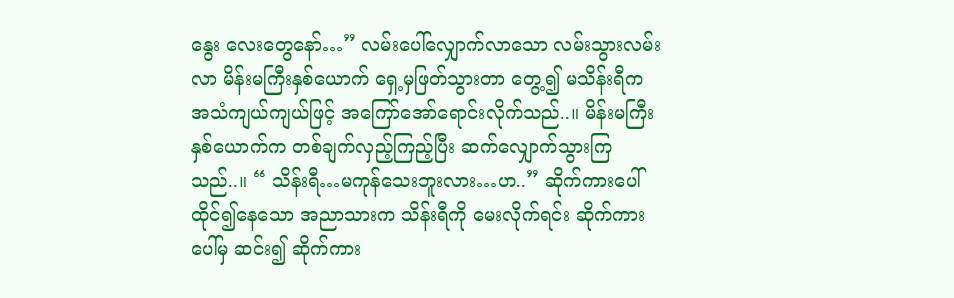နွေး လေးတွေနော်…” လမ်းပေါ်လျှောက်လာသော လမ်းသွားလမ်းလာ မိန်းမကြီးနှစ်ယောက် ရှေ့မှဖြတ်သွားတာ တွေ့၍ မသိန်းရီက အသံကျယ်ကျယ်ဖြင့် အကြော်အော်ရောင်းလိုက်သည်..။ မိန်းမကြီးနှစ်ယောက်က တစ်ချက်လှည့်ကြည့်ပြီး ဆက်လျှောက်သွားကြသည်..။ “ သိန်းရီ…မကုန်သေးဘူးလား…ဟ..” ဆိုက်ကားပေါ် ထိုင်၍နေသော အညာသားက သိန်းရီကို မေးလိုက်ရင်း ဆိုက်ကားပေါ်မှ ဆင်း၍ ဆိုက်ကား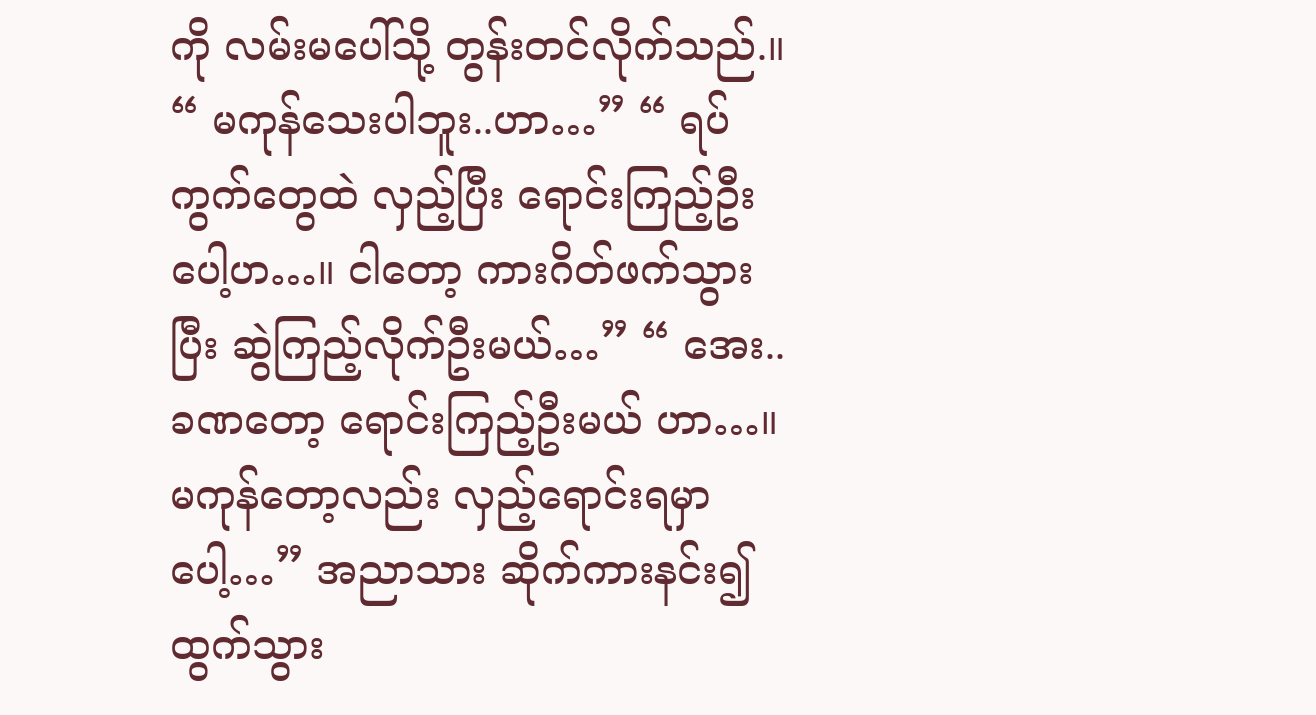ကို လမ်းမပေါ်သို့ တွန်းတင်လိုက်သည်.။ “ မကုန်သေးပါဘူး..ဟာ…” “ ရပ်ကွက်တွေထဲ လှည့်ပြီး ရောင်းကြည့်ဦးပေါ့ဟ…။ ငါတော့ ကားဂိတ်ဖက်သွားပြီး ဆွဲကြည့်လိုက်ဦးမယ်…” “ အေး..ခဏတော့ ရောင်းကြည့်ဦးမယ် ဟာ…။ မကုန်တော့လည်း လှည့်ရောင်းရမှာပေါ့…” အညာသား ဆိုက်ကားနင်း၍ ထွက်သွား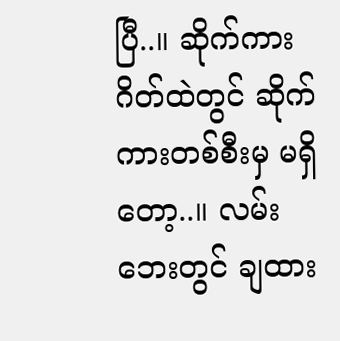ပြီ..။ ဆိုက်ကားဂိတ်ထဲတွင် ဆိုက်ကားတစ်စီးမှ မရှိတော့..။ လမ်းဘေးတွင် ချထား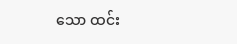သော ထင်း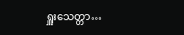ရှူးသေတ္တာ…